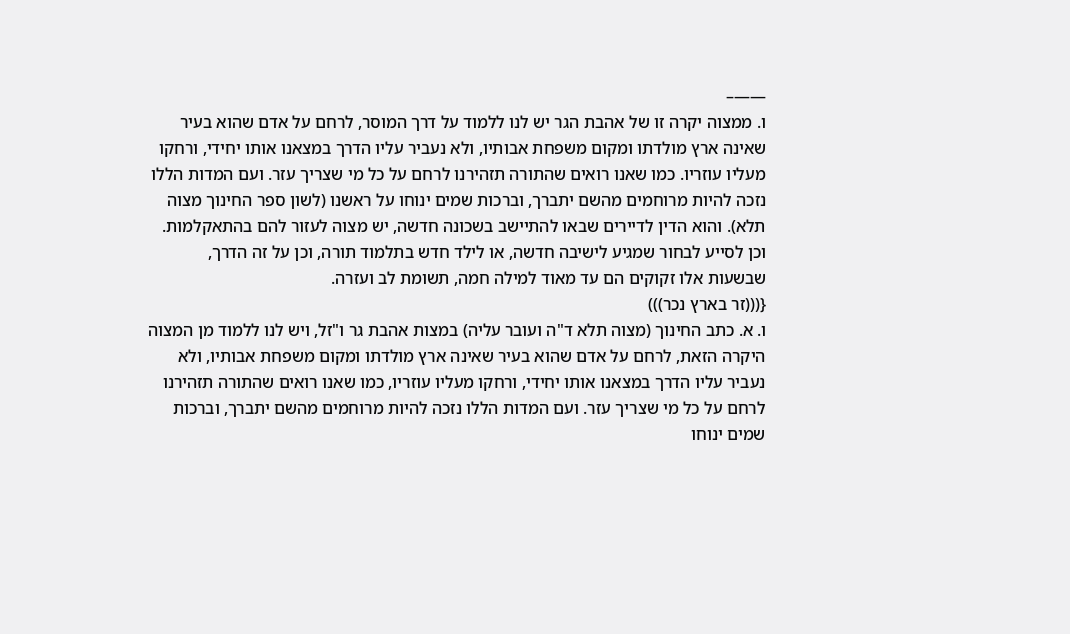——–
ו. ממצוה יקרה זו של אהבת הגר יש לנו ללמוד על דרך המוסר, לרחם על אדם שהוא בעיר שאינה ארץ מולדתו ומקום משפחת אבותיו, ולא נעביר עליו הדרך במצאנו אותו יחידי, ורחקו מעליו עוזריו. כמו שאנו רואים שהתורה תזהירנו לרחם על כל מי שצריך עזר. ועם המדות הללו נזכה להיות מרוחמים מהשם יתברך, וברכות שמים ינוחו על ראשנו (לשון ספר החינוך מצוה תלא). והוא הדין לדיירים שבאו להתיישב בשכונה חדשה, יש מצוה לעזור להם בהתאקלמות. וכן לסייע לבחור שמגיע לישיבה חדשה, או לילד חדש בתלמוד תורה, וכן על זה הדרך, שבשעות אלו זקוקים הם עד מאוד למילה חמה, תשומת לב ועזרה.
{(((זר בארץ נכר)))
ו. א. כתב החינוך (מצוה תלא ד"ה ועובר עליה) במצות אהבת גר ו"זל, ויש לנו ללמוד מן המצוה היקרה הזאת, לרחם על אדם שהוא בעיר שאינה ארץ מולדתו ומקום משפחת אבותיו, ולא נעביר עליו הדרך במצאנו אותו יחידי, ורחקו מעליו עוזריו, כמו שאנו רואים שהתורה תזהירנו לרחם על כל מי שצריך עזר. ועם המדות הללו נזכה להיות מרוחמים מהשם יתברך, וברכות שמים ינוחו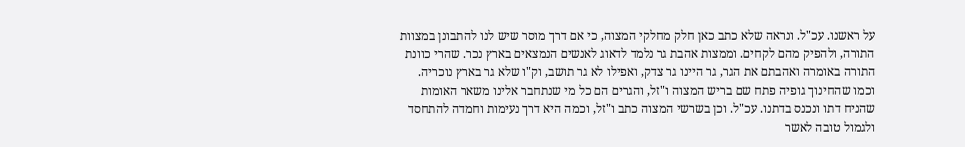על ראשנו. עכ"ל. ונראה שלא כתב כאן חלק מחלקי המצוה, כי אם דרך מוסר שיש לנו להתבונן במצוות התורה, ולהפיק מהם לקחים. וממצות אהבת גר נלמד לדאוג לאנשים הנמצאים בארץ נכר. שהרי כוונת התורה באומרה ואהבתם את הגר, גר היינו גר צדק, ואפילו לא גר תושב, וק"ו שלא גר בארץ נוכריה. וכמו שהחינוך גופיה פתח שם בריש המצוה ו"זל, והגרים הם כל מי שנתחבר אלינו משאר האומות שהניח דתו ונכנס בדתנו. עכ"ל. וכן בשרשי המצוה כתב ו"זל, וכמה היא דרך נעימות וחמדה להתחסד ולגמול טובה לאשר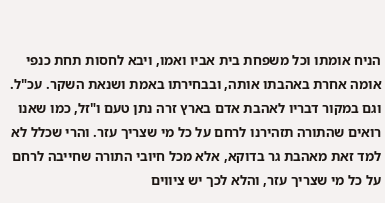הניח אומתו וכל משפחת בית אביו ואמו, ויבא לחסות תחת כנפי אומה אחרת באהבתו אותה, ובבחירתו באמת ושנאת השקר. עכ"ל. וגם במקור דבריו לאהבת אדם בארץ זרה נתן טעם ו"זל, כמו שאנו רואים שהתורה תזהירנו לרחם על כל מי שצריך עזר. והרי שכלל לא למד זאת מאהבת גר בדוקא, אלא מכל חיובי התורה שחייבה לרחם על כל מי שצריך עזר, והלא לכך יש ציווים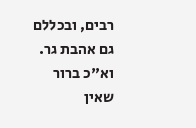רבים, ובכללם גם אהבת גר. וא"כ ברור שאין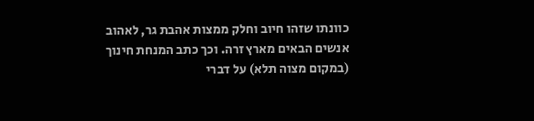כוונתו שזהו חיוב וחלק ממצות אהבת גר, לאהוב אנשים הבאים מארץ זרה. וכך כתב המנחת חינוך (במקום מצוה תלא) על דברי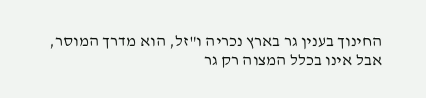החינוך בענין גר בארץ נכריה ו"זל, הוא מדרך המוסר, אבל אינו בכלל המצוה רק גר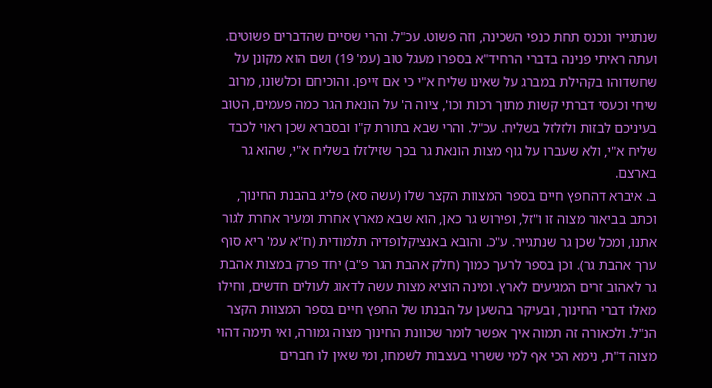שנתגייר ונכנס תחת כנפי השכינה, וזה פשוט. עכ"ל. והרי שסיים שהדברים פשוטים. ועתה ראיתי פנינה בדברי הרחיד"א בספרו מעגל טוב (עמ' 19) ושם הוא מקונן על שחשדוהו בקהילת במברג על שאינו שליח א"י כי אם זייפן. והוכיחם וכלשונו, מרוב שיחי וכעסי דברתי קשות מתוך רכות וכו', ציוה ה' על הונאת הגר כמה פעמים, הטוב בעיניכם לבזות ולזלזל בשליח. עכ"ל. והרי שבא בתורת ק"ו ובסברא שכן ראוי לכבד שליח א"י, ולא שעברו על גוף מצות הונאת גר בכך שזילזלו בשליח א"י, שהוא גר בארצם.
ב. איברא דהחפץ חיים בספר המצוות הקצר שלו (עשה סא) פליג בהבנת החינוך, וכתב בביאור מצוה זו ו"זל, ופירוש גר כאן, הוא שבא מארץ אחרת ומעיר אחרת לגור אתנו, ומכל שכן גר שנתגייר. ע"כ. והובא באנציקלופדיה תלמודית (ח"א עמ' ריא סוף ערך אהבת גר). וכן בספר לרעך כמוך (חלק אהבת הגר פ"ב) יחד פרק במצות אהבת גר לאהוב זרים המגיעים לארץ. ומינה הוציא מצות עשה לדאוג לעולים חדשים, וחילו מאלו דברי החינוך, ובעיקר בהשען על הבנתו של החפץ חיים בספר המצוות הקצר הנ"ל. ולכאורה זה תמוה איך אפשר לומר שכוונת החינוך מצוה גמורה, ואי תימה דהוי מצוה ד"ת, נימא הכי אף למי ששרוי בעצבות לשמחו, ומי שאין לו חברים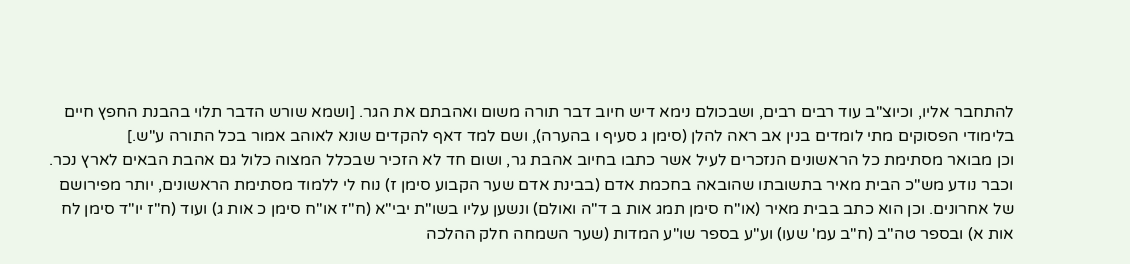להתחבר אליו, וכיוצ"ב עוד רבים רבים, ושבכולם נימא דיש חיוב דבר תורה משום ואהבתם את הגר. [ושמא שורש הדבר תלוי בהבנת החפץ חיים בלימודי הפסוקים מתי לומדים בנין אב ראה להלן (סימן ג סעיף ו בהערה), ושם למד דאף להקדים שונא לאוהב אמור בכל התורה ע"ש.]
וכן מבואר מסתימת כל הראשונים הנזכרים לעיל אשר כתבו בחיוב אהבת גר, ושום חד לא הזכיר שבכלל המצוה כלול גם אהבת הבאים לארץ נכר. וכבר נודע מש"כ הבית מאיר בתשובתו שהובאה בחכמת אדם (בבינת אדם שער הקבוע סימן ז) נוח לי ללמוד מסתימת הראשונים, יותר מפירושם של אחרונים. וכן הוא כתב בבית מאיר (או"ח סימן תמג אות ב ד"ה ואולם) ונשען עליו בשו"ת יבי"א (ח"ז או"ח סימן כ אות ג) ועוד (ח"ז יו"ד סימן לח אות א) ובספר טה"ב (ח"ב עמ' שעו) וע"ע בספר שו"ע המדות (שער השמחה חלק ההלכה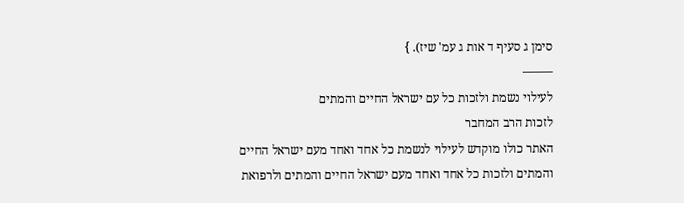סימן ג סעיף ד אות ג עמ' שיז). }
——–
לעילוי נשמת ולזכות כל עם ישראל החיים והמתים
לזכות הרב המחבר
האתר כולו מוקדש לעילוי לנשמת כל אחד ואחד מעם ישראל החיים והמתים ולזכות כל אחד ואחד מעם ישראל החיים והמתים ולרפואת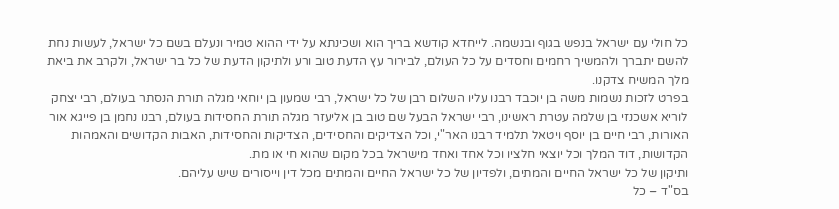כל חולי עם ישראל בנפש בגוף ובנשמה. לייחדא קודשא בריך הוא ושכינתא על ידי ההוא טמיר ונעלם בשם כל ישראל, לעשות נחת להשם יתברך ולהמשיך רחמים וחסדים על כל העולם, לבירור עץ הדעת טוב ורע ולתיקון הדעת של כל בר ישראל, ולקרב את ביאת מלך המשיח צדקנו.
בפרט לזכות נשמות משה בן יוכבד רבנו עליו השלום רבן של כל ישראל, רבי שמעון בן יוחאי מגלה תורת הנסתר בעולם, רבי יצחק לוריא אשכנזי בן שלמה עטרת ראשינו, רבי ישראל הבעל שם טוב בן אליעזר מגלה תורת החסידות בעולם, רבנו נחמן בן פייגא אור האורות, רבי חיים בן יוסף ויטאל תלמיד רבנו האר"י, וכל הצדיקים והחסידים, הצדיקות והחסידות, האבות הקדושים והאמהות הקדושות, דוד המלך וכל יוצאי חלציו וכל אחד ואחד מישראל בכל מקום שהוא חי או מת.
ותיקון של כל ישראל החיים והמתים, ולפדיון של כל ישראל החיים והמתים מכל דין וייסורים שיש עליהם.
בס"ד – כל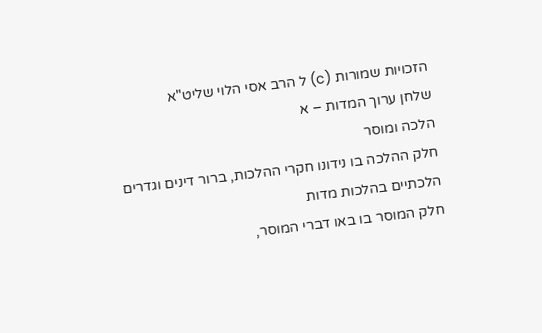הזכויות שמורות (c) ל הרב אסי הלוי שליט"א
שלחן ערוך המדות – א
הלכה ומוסר
חלק ההלכה בו נידונו חקרי ההלכות, ברור דינים וגדרים הלכתיים בהלכות מדות
חלק המוסר בו באו דברי המוסר,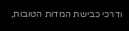ודרכי כבישת המדות הטובות,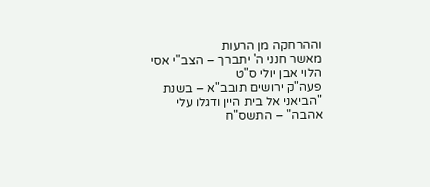וההרחקה מן הרעות
מאשר חנני ה' יתברך – הצב"י אסי הלוי אבן יולי ס"ט
פעה"ק ירושים תובב"א – בשנת "הביאני אל בית היין ודגלו עלי אהבה" – התשס"ח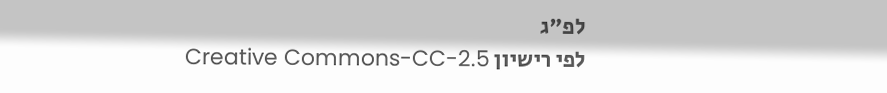לפ"ג
לפי רישיון Creative Commons-CC-2.5